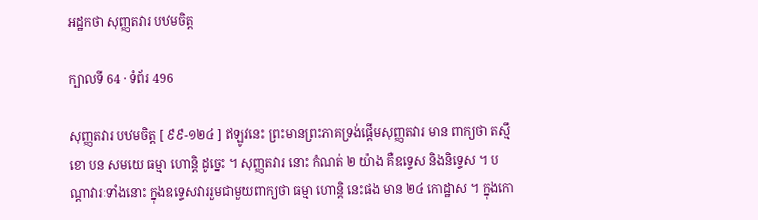អដ្ឋកថា សុញ្ញតវារ បឋមចិត្ត

ក្បាលទី 64 · ទំព័រ 496

សុញ្ញតវារ បឋមចិត្ត [ ៩៩-១២៤ ] ឥឡូវនេះ ព្រះមានព្រះភាគទ្រង់ផ្តើមសុញ្ញតវារ មាន ពាក្យថា តស្មឹ ខោ បន សមយេ ធម្មា ហោន្តិ ដូច្នេះ ។ សុញ្ញតវារ នោះ កំណត់ ២ យ៉ាង គឺឧទ្ទេស និងនិទ្ទេស ។ បណ្តាវារៈទាំងនោះ ក្នុងឧទ្ទេសវាររួមជាមួយពាក្យថា ធម្មា ហោន្តិ នេះផង មាន ២៤ កោដ្ឋាស ។ ក្នុងកោ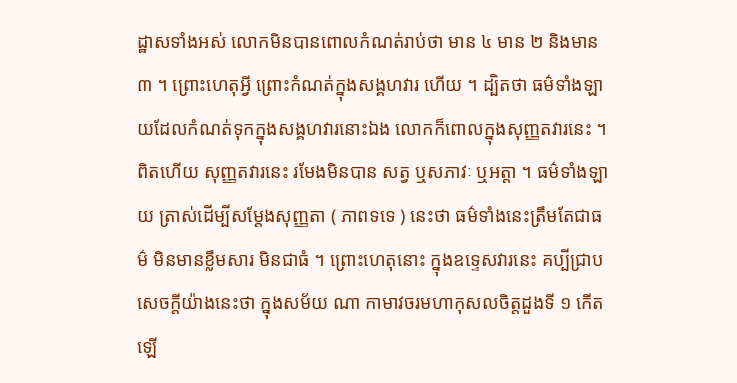ដ្ឋាសទាំងអស់ លោកមិនបានពោលកំណត់រាប់ថា មាន ៤ មាន ២ និងមាន ៣ ។ ព្រោះហេតុអ្វី ព្រោះកំណត់ក្នុងសង្គហវារ ហើយ ។ ដ្បិតថា ធម៌ទាំងឡាយដែលកំណត់ទុកក្នុងសង្គហវារនោះឯង លោកក៏ពោលក្នុងសុញ្ញតវារនេះ ។ ពិតហើយ សុញ្ញតវារនេះ រមែងមិនបាន សត្វ ឬសភាវៈ ឬអត្តា ។ ធម៌ទាំងឡាយ ត្រាស់ដើម្បីសម្តែងសុញ្ញតា ( ភាពទទេ ) នេះថា ធម៌ទាំងនេះត្រឹមតែជាធម៌ មិនមានខ្លឹមសារ មិនជាធំ ។ ព្រោះហេតុនោះ ក្នុងឧទ្ទេសវារនេះ គប្បីជ្រាបសេចក្តីយ៉ាងនេះថា ក្នុងសម័យ ណា កាមាវចរមហាកុសលចិត្តដួងទី ១ កើតឡើ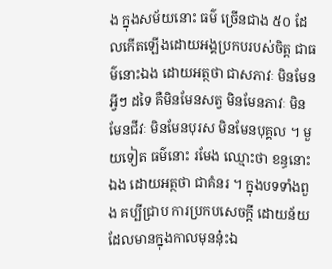ង ក្នុងសម័យនោះ ធម៌ ច្រើនជាង ៥០ ដែលកើតឡើងដោយអង្គប្រកបរបស់ចិត្ត ជាធម៌នោះឯង ដោយអត្ថថា ជាសភាវៈ មិនមែនអ្វីៗ ដទៃ គឺមិនមែនសត្វ មិនមែនភាវៈ មិនមែនជីវៈ មិនមែនបុរស មិនមែនបុគ្គល ។ មួយទៀត ធម៌នោះ រមែង ឈ្មោះថា ខន្ធនោះឯង ដោយអត្ថថា ជាគំនរ ។ ក្នុងបទទាំងពួង គប្បីជ្រាប ការប្រកបសេចក្តី ដោយន័យដែលមានក្នុងកាលមុននុ៎ះឯ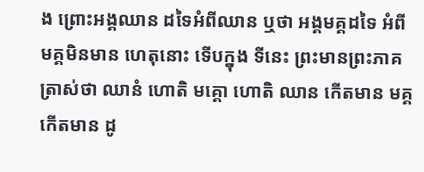ង ព្រោះអង្គឈាន ដទៃអំពីឈាន ឬថា អង្គមគ្គដទៃ អំពីមគ្គមិនមាន ហេតុនោះ ទើបក្នុង ទីនេះ ព្រះមានព្រះភាគត្រាស់ថា ឈានំ ហោតិ មគ្គោ ហោតិ ឈាន កើតមាន មគ្គកើតមាន ដូ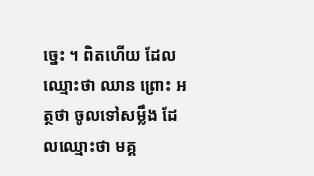ច្នេះ ។ ពិតហើយ ដែលឈ្មោះថា ឈាន ព្រោះ អត្ថថា ចូលទៅសម្លឹង ដែលឈ្មោះថា មគ្គ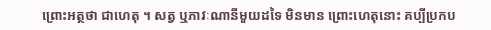ព្រោះអត្ថថា ជាហេតុ ។ សត្វ ឬភាវៈណានីមួយដទៃ មិនមាន ព្រោះហេតុនោះ គប្បីប្រកប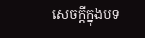សេចក្តីក្នុងបទ